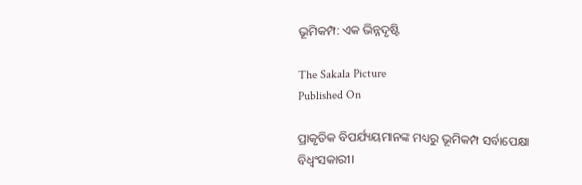ଭୂମିକମ୍ପ: ଏକ ଭିନ୍ନଦୃଷ୍ଟି

The Sakala Picture
Published On

ପ୍ରାକୃତିକ ବିପର୍ଯ୍ୟୟମାନଙ୍କ ମଧ୍ୟରୁ ଭୂମିକମ୍ପ ସର୍ବାପେକ୍ଷା ବିଧ୍ୱଂସକାରୀ।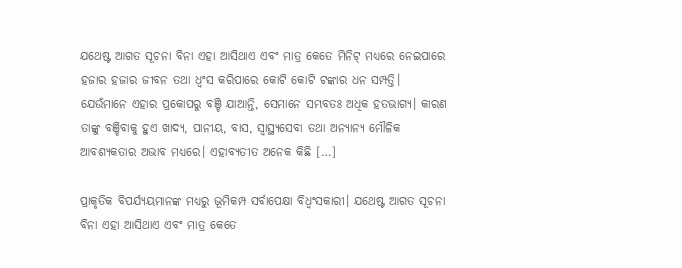ଯଥେଷ୍ଟ ଆଗତ ସୂଚନା ବିନା ଏହା ଆସିଥାଏ ଏବଂ ମାତ୍ର କେତେ ମିନିଟ୍‌‌ ମଧ୍ୟରେ ନେଇପାରେ ହଜାର ହଜାର ଜୀବନ ତଥା ଧ୍ୱଂସ କରିପାରେ କୋଟି କୋଟି ଟଙ୍କାର ଧନ ସମ୍ପତ୍ତି। ଯେଉଁମାନେ ଏହାର ପ୍ରକୋପରୁ ବଞ୍ଚି ଯାଆନ୍ତି, ସେମାନେ ସମ୍ଭବତଃ ଅଧିକ ହତଭାଗ୍ୟ। କାରଣ ତାଙ୍କୁ ବଞ୍ଚିବାକୁ ହୁଏ ଖାଦ୍ୟ, ପାନୀୟ, ବାସ, ସ୍ୱାସ୍ଥ୍ୟସେବା ତଥା ଅନ୍ୟାନ୍ୟ ମୌଳିକ ଆବଶ୍ୟକତାର ଅଭାବ ମଧ୍ୟରେ। ଏହାବ୍ୟତୀତ ଅନେକ କିଛି […]

ପ୍ରାକୃତିକ ବିପର୍ଯ୍ୟୟମାନଙ୍କ ମଧ୍ୟରୁ ଭୂମିକମ୍ପ ସର୍ବାପେକ୍ଷା ବିଧ୍ୱଂସକାରୀ। ଯଥେଷ୍ଟ ଆଗତ ସୂଚନା ବିନା ଏହା ଆସିଥାଏ ଏବଂ ମାତ୍ର କେତେ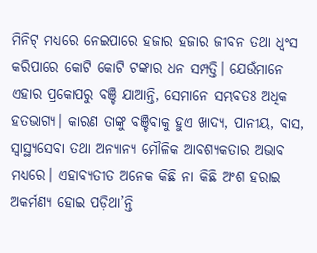ମିନିଟ୍‌‌ ମଧ୍ୟରେ ନେଇପାରେ ହଜାର ହଜାର ଜୀବନ ତଥା ଧ୍ୱଂସ କରିପାରେ କୋଟି କୋଟି ଟଙ୍କାର ଧନ ସମ୍ପତ୍ତି। ଯେଉଁମାନେ ଏହାର ପ୍ରକୋପରୁ ବଞ୍ଚି ଯାଆନ୍ତି, ସେମାନେ ସମ୍ଭବତଃ ଅଧିକ ହତଭାଗ୍ୟ। କାରଣ ତାଙ୍କୁ ବଞ୍ଚିବାକୁ ହୁଏ ଖାଦ୍ୟ, ପାନୀୟ, ବାସ, ସ୍ୱାସ୍ଥ୍ୟସେବା ତଥା ଅନ୍ୟାନ୍ୟ ମୌଳିକ ଆବଶ୍ୟକତାର ଅଭାବ ମଧ୍ୟରେ। ଏହାବ୍ୟତୀତ ଅନେକ କିଛି ନା କିଛି ଅଂଶ ହରାଇ ଅକର୍ମଣ୍ୟ ହୋଇ ପଡ଼ିଥା’ନ୍ତି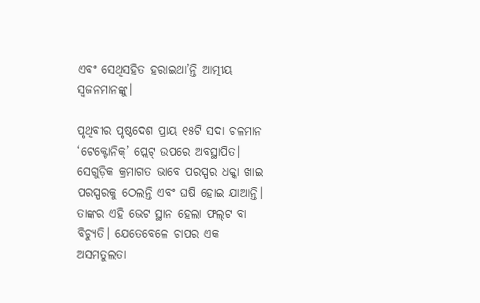ଏବଂ ସେଥିସହିତ ହରାଇଥା’ନ୍ତି ଆତ୍ମୀୟ ସ୍ୱଜନମାନଙ୍କୁ।

ପୃଥିବୀର ପୃଷ୍ଠଦେଶ ପ୍ରାୟ ୧୫ଟି ସଦା ଚଳମାନ ‘ଟେକ୍ଟୋନିକ୍‌‌’ ପ୍ଲେଟ୍‌‌ ଉପରେ ଅବସ୍ଥାପିତ। ସେଗୁଡ଼ିକ କ୍ରମାଗତ ଭାବେ ପରସ୍ପର ଧକ୍କା ଖାଇ ପରସ୍ପରକୁ ଠେଲନ୍ତି ଏବଂ ଘଷି ହୋଇ ଯାଆନ୍ତି। ତାଙ୍କର ଏହି ଭେଟ ସ୍ଥାନ ହେଲା ଫଲ୍‌‌ଟ ବା ବିଚ୍ୟୁତି। ଯେତେବେଳେ ଚାପର ଏକ ଅସମତୁଲତା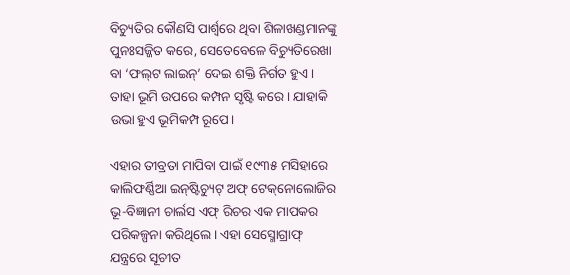ବିଚ୍ୟୁତିର କୌଣସି ପାର୍ଶ୍ବରେ ଥିବା ଶିଳାଖଣ୍ଡମାନଙ୍କୁ ପୁନଃସଜ୍ଜିତ କରେ, ସେତେବେଳେ ବିଚ୍ୟୁତିରେଖା ବା ‘ଫଲ୍‌‌ଟ ଲାଇନ୍‌‌’ ଦେଇ ଶକ୍ତି ନିର୍ଗତ ହୁଏ। ତାହା ଭୂମି ଉପରେ କମ୍ପନ ସୃଷ୍ଟି କରେ। ଯାହାକି ଉଭା ହୁଏ ଭୂମିକମ୍ପ ରୂପେ।

ଏହାର ତୀବ୍ରତା ମାପିବା ପାଇଁ ୧୯୩୫ ମସିହାରେ କାଲିଫର୍ଣ୍ଣିଆ ଇନ୍‌‌ଷ୍ଟିଚ୍ୟୁଟ୍‌‌ ଅଫ୍‌‌ ଟେକ୍‌‌ନୋଲୋଜିର ଭୂ-ବିଜ୍ଞାନୀ ଚାର୍ଲସ ଏଫ୍‌‌ ରିଚର ଏକ ମାପକର ପରିକଳ୍ପନା କରିଥିଲେ। ଏହା ସେସ୍ମୋଗ୍ରାଫ୍‌‌ ଯନ୍ତ୍ରରେ ସୂଚୀତ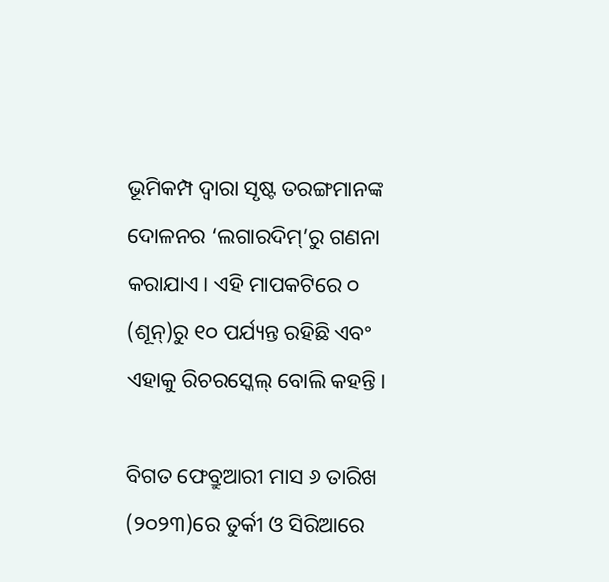ଭୂମିକମ୍ପ ଦ୍ୱାରା ସୃଷ୍ଟ ତରଙ୍ଗମାନଙ୍କ ଦୋଳନର ‘ଲଗାରଦିମ୍‌‌’ରୁ ଗଣନା କରାଯାଏ। ଏହି ମାପକଟିରେ ୦ (ଶୂନ୍‌‌)ରୁ ୧୦ ପର୍ଯ୍ୟନ୍ତ ରହିଛି ଏବଂ ଏହାକୁ ରିଚରସ୍କେଲ୍‌‌ ବୋଲି କହନ୍ତି।

ବିଗତ ଫେବ୍ରୁଆରୀ ମାସ ୬ ତାରିଖ (୨୦୨୩)ରେ ତୁର୍କୀ ଓ ସିରିଆରେ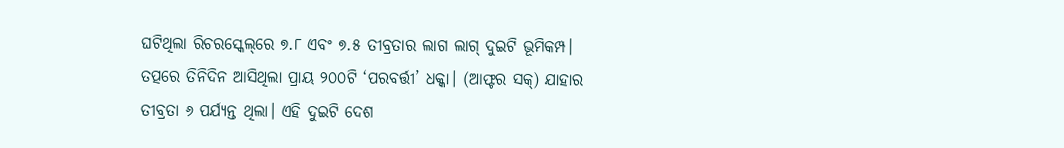ଘଟିଥିଲା ରିଚରସ୍କେଲ୍‌‌ରେ ୭.୮ ଏବଂ ୭.୫ ତୀବ୍ରତାର ଲାଗ ଲାଗ୍‌‌ ଦୁଇଟି ଭୂମିକମ୍ପ। ତତ୍ପରେ ତିନିଦିନ ଆସିଥିଲା ପ୍ରାୟ ୨୦୦ଟି ‘ପରବର୍ତ୍ତୀ’ ଧକ୍କା। (ଆଫ୍ଟର ସକ୍‌‌) ଯାହାର ତୀବ୍ରତା ୬ ପର୍ଯ୍ୟନ୍ତ ଥିଲା। ଏହି ଦୁଇଟି ଦେଶ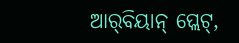ଆର୍‌‌ବିୟାନ୍‌‌ ପ୍ଲେଟ୍‌‌,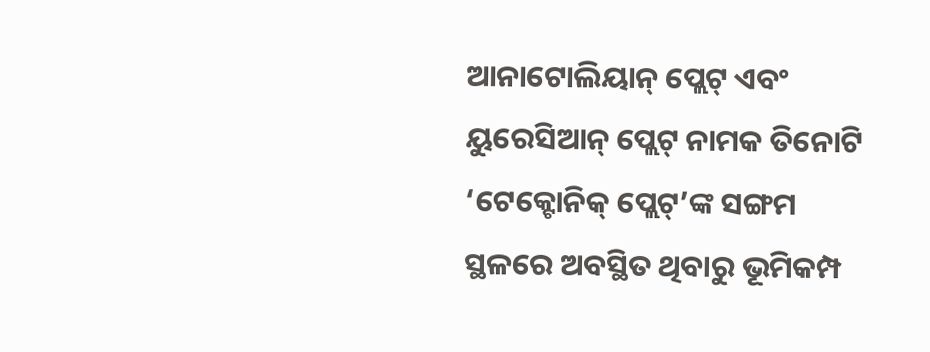ଆନାଟୋଲିୟାନ୍‌‌ ପ୍ଲେଟ୍‌‌ ଏବଂ ୟୁରେସିଆନ୍‌‌ ପ୍ଲେଟ୍‌‌ ନାମକ ତିନୋଟି ‘ଟେକ୍ଟୋନିକ୍‌‌ ପ୍ଲେଟ୍‌‌’ଙ୍କ ସଙ୍ଗମ ସ୍ଥଳରେ ଅବସ୍ଥିତ ଥିବାରୁ ଭୂମିକମ୍ପ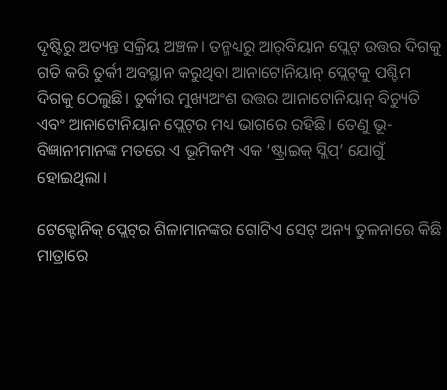ଦୃଷ୍ଟିରୁ ଅତ୍ୟନ୍ତ ସକ୍ରିୟ ଅଞ୍ଚଳ। ତନ୍ମଧ୍ୟରୁ ଆର୍‌‌ବିୟାନ ପ୍ଲେଟ୍‌‌ ଉତ୍ତର ଦିଗକୁ ଗତି କରି ତୁର୍କୀ ଅବସ୍ଥାନ କରୁଥିବା ଆନାଟୋନିୟାନ୍‌‌ ପ୍ଲେଟ୍‌‌କୁ ପଶ୍ଚିମ ଦିଗକୁ ଠେଲୁଛି। ତୁର୍କୀର ମୁଖ୍ୟଅଂଶ ଉତ୍ତର ଆନାଟୋନିୟାନ୍‌‌ ବିଚ୍ୟୁତି ଏବଂ ଆନାଟୋନିୟାନ ପ୍ଲେଟ୍‌‌ର ମଧ୍ୟ ଭାଗରେ ରହିଛି। ତେଣୁ ଭୂ-ବିଜ୍ଞାନୀମାନଙ୍କ ମତରେ ଏ ଭୂମିକମ୍ପ ଏକ ‘ଷ୍ଟ୍ରାଇକ୍‌‌ ସ୍ଲିପ୍‌‌’ ଯୋଗୁଁ ହୋଇଥିଲା।

ଟେକ୍ଟୋନିକ୍‌‌ ପ୍ଲେଟ୍‌‌ର ଶିଳାମାନଙ୍କର ଗୋଟିଏ ସେଟ୍‌‌ ଅନ୍ୟ ତୁଳନାରେ କିଛି ମାତ୍ରାରେ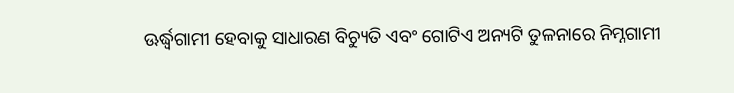ଊର୍ଦ୍ଧ୍ବଗାମୀ ହେବାକୁ ସାଧାରଣ ବିଚ୍ୟୁତି ଏବଂ ଗୋଟିଏ ଅନ୍ୟଟି ତୁଳନାରେ ନିମ୍ନଗାମୀ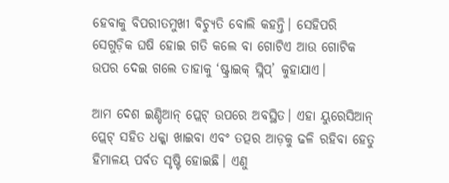ହେବାକୁ ବିପରୀତମୁଖୀ ବିଚ୍ୟୁତି ବୋଲି କହନ୍ତି। ସେହିପରି ସେଗୁଡ଼ିକ ଘଷି ହୋଇ ଗତି କଲେ ବା ଗୋଟିଏ ଆଉ ଗୋଟିକ ଉପର ଦେଇ ଗଲେ ତାହାକୁ ‘ଷ୍ଟ୍ରାଇକ୍‌‌ ସ୍ଲିପ୍‌‌’ କୁହାଯାଏ।

ଆମ ଦେଶ ଇଣ୍ଡିଆନ୍‌‌ ପ୍ଲେଟ୍‌‌ ଉପରେ ଅବସ୍ଥିତ। ଏହା ୟୁରେସିଆନ୍‌‌ ପ୍ଲେଟ୍‌‌ ସହିତ ଧକ୍କା ଖାଇବା ଏବଂ ତତ୍ପର ଆଡ଼କୁ ଢଳି ରହିବା ହେତୁ ହିମାଳୟ ପର୍ବତ ସୃଷ୍ଟି ହୋଇଛି। ଏଣୁ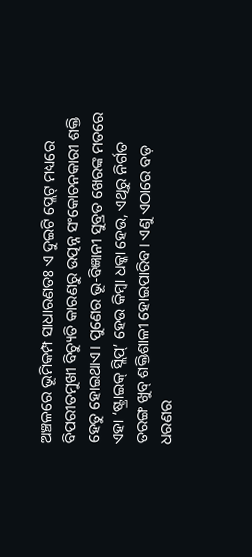ଅଞ୍ଚଳରେ ଭୂମିକମ୍ପ ସାଧାରଣତଃ ଏ ଦୁଇଟି ପ୍ଲେଟ୍‌‌ ମଧ୍ୟରେ ବିପରୀତମୁଖୀ ବିଚ୍ୟୁତି କାରଣରୁ ଉତ୍ପନ୍ନ ସଂକୋଚନକାରୀ ଶକ୍ତି ହେତୁ ହୋଇଥାଏ। ପୁଣେର ଭୂ-ବିଜ୍ଞାନୀ ସୁବ୍ରତ ଖେରଙ୍କ ମତରେ ଏହା ‘ଷ୍ଟ୍ରାଇକ୍‌‌ ସ୍ଲିପ୍‌‌’ ହେଉ କିମ୍ବା ଧକ୍କା ହେଉ, ଏଥିରୁ ନିର୍ଗତ ତରଙ୍ଗ ଖୁବ୍‌‌ ଶକ୍ତିଶାଳୀ ହୋଇପାରିବ। ଏଣୁ ଏଠାରେ ବଡ଼ ଧରଣର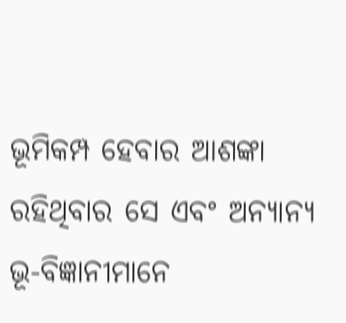ଭୂମିକମ୍ପ ହେବାର ଆଶଙ୍କା ରହିଥିବାର ସେ ଏବଂ ଅନ୍ୟାନ୍ୟ ଭୂ-ବିଜ୍ଞାନୀମାନେ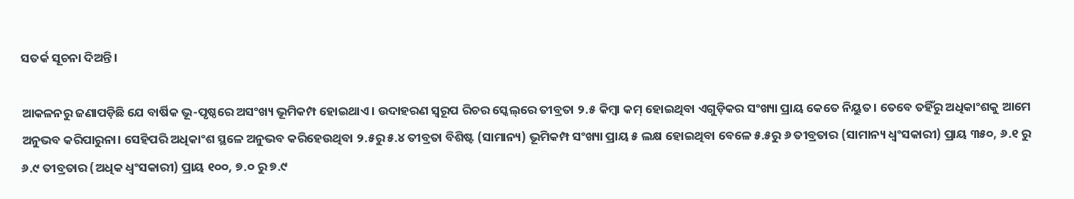ସତର୍କ ସୂଚନା ଦିଅନ୍ତି।

ଆକଳନରୁ ଜଣାପଡ଼ିଛି ଯେ ବାର୍ଷିକ ଭୂ-ପୃଷ୍ଠରେ ଅସଂଖ୍ୟ ଭୂମିକମ୍ପ ହୋଇଥାଏ। ଉଦାହରଣ ସ୍ୱରୂପ ରିଚର ସ୍କେଲ୍‌‌ରେ ତୀବ୍ରତା ୨.୫ କିମ୍ବା କମ୍‌‌ ହୋଇଥିବା ଏଗୁଡ଼ିକର ସଂଖ୍ୟା ପ୍ରାୟ କେତେ ନିୟୁତ। ତେବେ ତହିଁରୁ ଅଧିକାଂଶକୁ ଆମେ ଅନୁଭବ କରିପାରୁନା। ସେହିପରି ଅଧିକାଂଶ ସ୍ଥଳେ ଅନୁଭବ କରିହେଉଥିବା ୨.୫ରୁ ୫.୪ ତୀବ୍ରତା ବିଶିଷ୍ଟ (ସାମାନ୍ୟ) ଭୂମିକମ୍ପ ସଂଖ୍ୟା ପ୍ରାୟ ୫ ଲକ୍ଷ ହୋଇଥିବା ବେଳେ ୫.୫ରୁ ୬ ତୀବ୍ରତାର (ସାମାନ୍ୟ ଧ୍ୱଂସକାରୀ) ପ୍ରାୟ ୩୫୦, ୬.୧ ରୁ ୬.୯ ତୀବ୍ରତାର (ଅଧିକ ଧ୍ୱଂସକାରୀ) ପ୍ରାୟ ୧୦୦, ୭.୦ ରୁ ୭.୯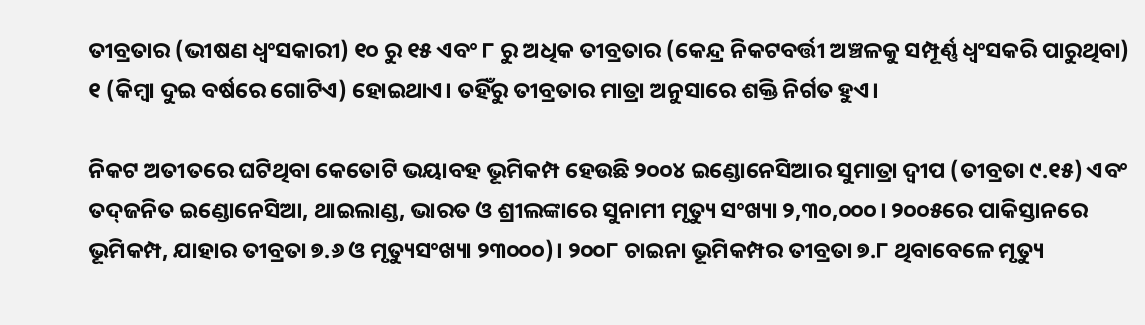ତୀବ୍ରତାର (ଭୀଷଣ ଧ୍ୱଂସକାରୀ) ୧୦ ରୁ ୧୫ ଏବଂ ୮ ରୁ ଅଧିକ ତୀବ୍ରତାର (କେନ୍ଦ୍ର ନିକଟବର୍ତ୍ତୀ ଅଞ୍ଚଳକୁ ସମ୍ପୂର୍ଣ୍ଣ ଧ୍ୱଂସକରି ପାରୁଥିବା) ୧ (କିମ୍ବା ଦୁଇ ବର୍ଷରେ ଗୋଟିଏ) ହୋଇଥାଏ। ତହିଁରୁ ତୀବ୍ରତାର ମାତ୍ରା ଅନୁସାରେ ଶକ୍ତି ନିର୍ଗତ ହୁଏ।

ନିକଟ ଅତୀତରେ ଘଟିଥିବା କେତୋଟି ଭୟାବହ ଭୂମିକମ୍ପ ହେଉଛି ୨୦୦୪ ଇଣ୍ଡୋନେସିଆର ସୁମାତ୍ରା ଦ୍ୱୀପ (ତୀବ୍ରତା ୯.୧୫) ଏବଂ ତଦ୍‌‌ଜନିତ ଇଣ୍ଡୋନେସିଆ, ଥାଇଲାଣ୍ଡ, ଭାରତ ଓ ଶ୍ରୀଲଙ୍କାରେ ସୁନାମୀ ମୃତ୍ୟୁ ସଂଖ୍ୟା ୨,୩୦,୦୦୦। ୨୦୦୫ରେ ପାକିସ୍ତାନରେ ଭୂମିକମ୍ପ, ଯାହାର ତୀବ୍ରତା ୭.୬ ଓ ମୃତ୍ୟୁସଂଖ୍ୟା ୨୩୦୦୦)। ୨୦୦୮ ଚାଇନା ଭୂମିକମ୍ପର ତୀବ୍ରତା ୭.୮ ଥିବାବେଳେ ମୃତ୍ୟୁ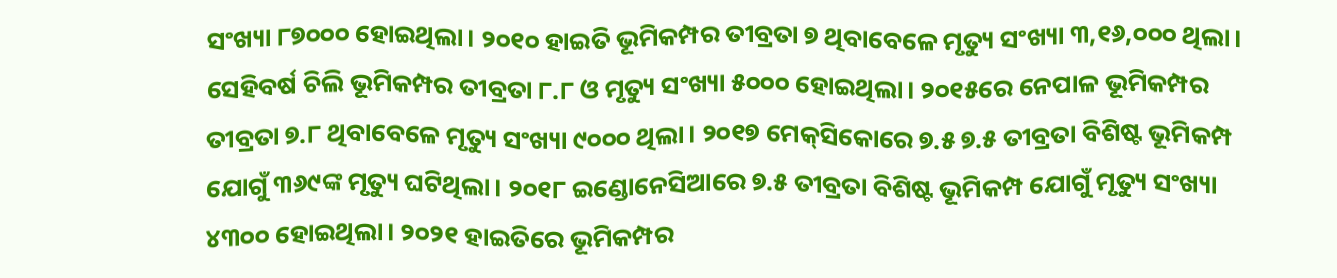ସଂଖ୍ୟା ୮୭୦୦୦ ହୋଇଥିଲା। ୨୦୧୦ ହାଇତି ଭୂମିକମ୍ପର ତୀବ୍ରତା ୭ ଥିବାବେଳେ ମୃତ୍ୟୁ ସଂଖ୍ୟା ୩,୧୬,୦୦୦ ଥିଲା। ସେହିବର୍ଷ ଚିଲି ଭୂମିକମ୍ପର ତୀବ୍ରତା ୮.୮ ଓ ମୃତ୍ୟୁ ସଂଖ୍ୟା ୫୦୦୦ ହୋଇଥିଲା। ୨୦୧୫ରେ ନେପାଳ ଭୂମିକମ୍ପର ତୀବ୍ରତା ୭.୮ ଥିବାବେଳେ ମୃତ୍ୟୁ ସଂଖ୍ୟା ୯୦୦୦ ଥିଲା। ୨୦୧୭ ମେକ୍‌‌ସିକୋରେ ୭.୫ ୭.୫ ତୀବ୍ରତା ବିଶିଷ୍ଟ ଭୂମିକମ୍ପ ଯୋଗୁଁ ୩୬୯ଙ୍କ ମୃତ୍ୟୁ ଘଟିଥିଲା। ୨୦୧୮ ଇଣ୍ଡୋନେସିଆରେ ୭.୫ ତୀବ୍ରତା ବିଶିଷ୍ଟ ଭୂମିକମ୍ପ ଯୋଗୁଁ ମୃତ୍ୟୁ ସଂଖ୍ୟା ୪୩୦୦ ହୋଇଥିଲା। ୨୦୨୧ ହାଇତିରେ ଭୂମିକମ୍ପର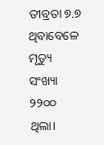ତୀବ୍ରତା ୭.୭ ଥିବାବେଳେ ମୃତ୍ୟୁ ସଂଖ୍ୟା ୨୨୦୦ ଥିଲା।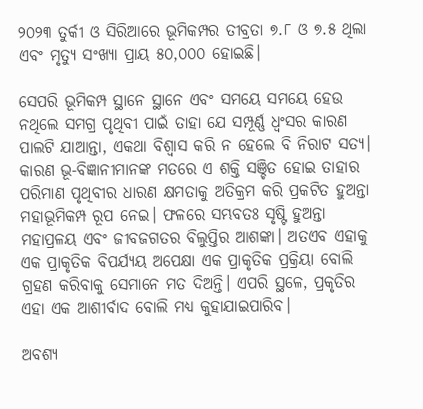୨୦୨୩ ତୁର୍କୀ ଓ ସିରିଆରେ ଭୂମିକମ୍ପର ତୀବ୍ରତା ୭.୮ ଓ ୭.୫ ଥିଲା ଏବଂ ମୃତ୍ୟୁ ସଂଖ୍ୟା ପ୍ରାୟ ୫୦,୦୦୦ ହୋଇଛି।

ସେପରି ଭୂମିକମ୍ପ ସ୍ଥାନେ ସ୍ଥାନେ ଏବଂ ସମୟେ ସମୟେ ହେଉ ନଥିଲେ ସମଗ୍ର ପୃଥିବୀ ପାଇଁ ତାହା ଯେ ସମ୍ପୂର୍ଣ୍ଣ ଧ୍ୱଂସର କାରଣ ପାଲଟି ଯାଆନ୍ତା, ଏକଥା ବିଶ୍ୱାସ କରି ନ ହେଲେ ବି ନିରାଟ ସତ୍ୟ। କାରଣ ଭୂ-ବିଜ୍ଞାନୀମାନଙ୍କ ମତରେ ଏ ଶକ୍ତି ସଞ୍ଚିତ ହୋଇ ତାହାର ପରିମାଣ ପୃଥିବୀର ଧାରଣ କ୍ଷମତାକୁ ଅତିକ୍ରମ କରି ପ୍ରକଟିତ ହୁଅନ୍ତା ମହାଭୂମିକମ୍ପ ରୂପ ନେଇ। ଫଳରେ ସମ୍ଭବତଃ ସୃଷ୍ଟି ହୁଅନ୍ତା ମହାପ୍ରଳୟ ଏବଂ ଜୀବଜଗତର ବିଲୁପ୍ତିର ଆଶଙ୍କା। ଅତଏବ ଏହାକୁ ଏକ ପ୍ରାକୃତିକ ବିପର୍ଯ୍ୟୟ ଅପେକ୍ଷା ଏକ ପ୍ରାକୃତିକ ପ୍ରକ୍ରିୟା ବୋଲି ଗ୍ରହଣ କରିବାକୁ ସେମାନେ ମତ ଦିଅନ୍ତି। ଏପରି ସ୍ଥଳେ, ପ୍ରକୃତିର ଏହା ଏକ ଆଶୀର୍ବାଦ ବୋଲି ମଧ୍ୟ କୁହାଯାଇପାରିବ।

ଅବଶ୍ୟ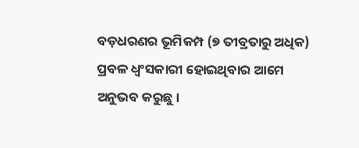ବଡ଼ଧରଣର ଭୂମିକମ୍ପ (୭ ତୀବ୍ରତାରୁ ଅଧିକ) ପ୍ରବଳ ଧ୍ୱଂସକାରୀ ହୋଇଥିବାର ଆମେ ଅନୁଭବ କରୁଛୁ।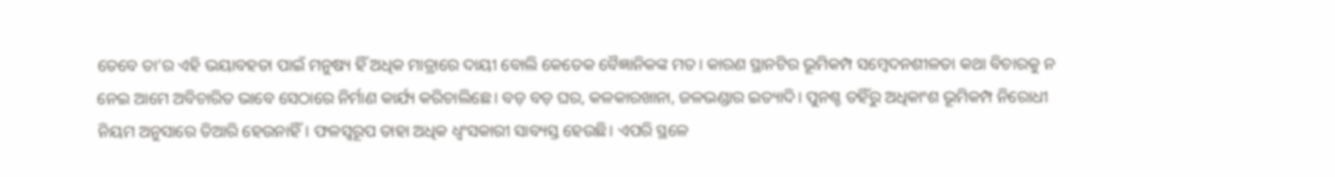ତେବେ ତା’ର ଏହି ଭୟାବହତା ପାଇଁ ମନୁଷ୍ୟ ହିଁ ଅଧିକ ମାତ୍ରାରେ ଦାୟୀ ବୋଲି କେତେକ ବୈଜ୍ଞାନିକଙ୍କ ମତ। କାରଣ ସ୍ଥାନଟିର ଭୂମିକମ୍ପ ସମ୍ବେଦନଶୀଳତା କଥା ବିଚାରକୁ ନ ନେଇ ଆମେ ଅବିଚାରିତ ଭାବେ ସେଠାରେ ନିର୍ମାଣ କାର୍ଯ୍ୟ କରିଚାଲିଛେ। ବଡ଼ ବଡ଼ ଘର, କଳକାରଖାନା, ଜଳଭଣ୍ଡାର ଇତ୍ୟାଦି। ପୁନଶ୍ଚ ତହିଁରୁ ଅଧିକାଂଶ ଭୂମିକମ୍ପ ନିରୋଧୀ ନିୟମ ଅନୁସାରେ ତିଆରି ହେଉନାହିଁ। ଫଳସ୍ୱରୂପ ତାହା ଅଧିକ ଧ୍ୱଂସକାରୀ ସାବ୍ୟସ୍ତ ହେଉଛି। ଏପରି ସ୍ଥଳେ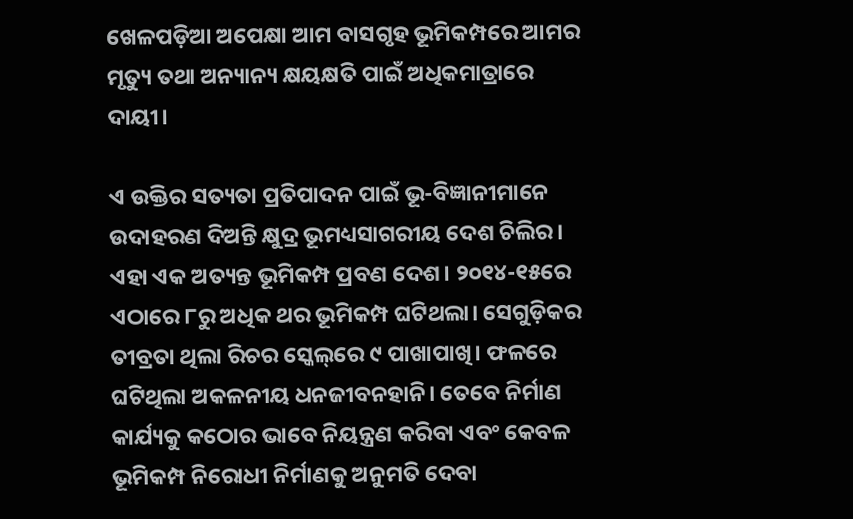ଖେଳପଡ଼ିଆ ଅପେକ୍ଷା ଆମ ବାସଗୃହ ଭୂମିକମ୍ପରେ ଆମର ମୃତ୍ୟୁ ତଥା ଅନ୍ୟାନ୍ୟ କ୍ଷୟକ୍ଷତି ପାଇଁ ଅଧିକମାତ୍ରାରେ ଦାୟୀ।

ଏ ଉକ୍ତିର ସତ୍ୟତା ପ୍ରତିପାଦନ ପାଇଁ ଭୂ-ବିଜ୍ଞାନୀମାନେ ଉଦାହରଣ ଦିଅନ୍ତି କ୍ଷୁଦ୍ର ଭୂମଧ୍ୟସାଗରୀୟ ଦେଶ ଚିଲିର। ଏହା ଏକ ଅତ୍ୟନ୍ତ ଭୂମିକମ୍ପ ପ୍ରବଣ ଦେଶ। ୨୦୧୪-୧୫ରେ ଏଠାରେ ୮ରୁ ଅଧିକ ଥର ଭୂମିକମ୍ପ ଘଟିଥଲା। ସେଗୁଡ଼ିକର ତୀବ୍ରତା ଥିଲା ରିଚର ସ୍କେଲ୍‌‌ରେ ୯ ପାଖାପାଖି। ଫଳରେ ଘଟିଥିଲା ଅକଳନୀୟ ଧନଜୀବନହାନି। ତେବେ ନିର୍ମାଣ କାର୍ଯ୍ୟକୁ କଠୋର ଭାବେ ନିୟନ୍ତ୍ରଣ କରିବା ଏବଂ କେବଳ ଭୂମିକମ୍ପ ନିରୋଧୀ ନିର୍ମାଣକୁ ଅନୁମତି ଦେବା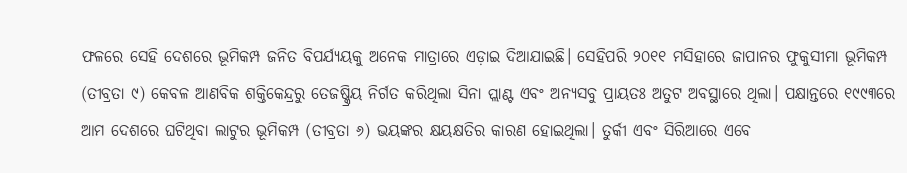ଫଳରେ ସେହି ଦେଶରେ ଭୂମିକମ୍ପ ଜନିତ ବିପର୍ଯ୍ୟୟକୁ ଅନେକ ମାତ୍ରାରେ ଏଡ଼ାଇ ଦିଆଯାଇଛି। ସେହିପରି ୨୦୧୧ ମସିହାରେ ଜାପାନର ଫୁକୁସୀମା ଭୂମିକମ୍ପ (ତୀବ୍ରତା ୯) କେବଳ ଆଣବିକ ଶକ୍ତିକେନ୍ଦ୍ରରୁ ତେଜଷ୍କ୍ରିୟ ନିର୍ଗତ କରିଥିଲା ସିନା ପ୍ଲାଣ୍ଟ ଏବଂ ଅନ୍ୟସବୁ ପ୍ରାୟତଃ ଅତୁଟ ଅବସ୍ଥାରେ ଥିଲା। ପକ୍ଷାନ୍ତରେ ୧୯୯୩ରେ ଆମ ଦେଶରେ ଘଟିଥିବା ଲାଟୁର ଭୂମିକମ୍ପ (ତୀବ୍ରତା ୬) ଭୟଙ୍କର କ୍ଷୟକ୍ଷତିର କାରଣ ହୋଇଥିଲା। ତୁର୍କୀ ଏବଂ ସିରିଆରେ ଏବେ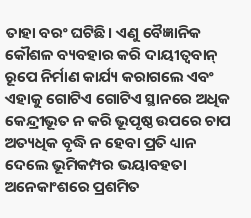ତାହା ବରଂ ଘଟିଛି। ଏଣୁ ବୈଜ୍ଞାନିକ କୌଶଳ ବ୍ୟବହାର କରି ଦାୟୀତ୍ୱବାନ୍‌‌ ରୂପେ ନିର୍ମାଣ କାର୍ଯ୍ୟ କରାଗଲେ ଏବଂ ଏହାକୁ ଗୋଟିଏ ଗୋଟିଏ ସ୍ଥାନରେ ଅଧିକ କେନ୍ଦ୍ରୀଭୂତ ନ କରି ଭୂପୃଷ୍ଠ ଉପରେ ଚାପ ଅତ୍ୟଧିକ ବୃଦ୍ଧି ନ ହେବା ପ୍ରତି ଧ୍ୟାନ ଦେଲେ ଭୂମିକମ୍ପର ଭୟାବହତା ଅନେକାଂଶରେ ପ୍ରଶମିତ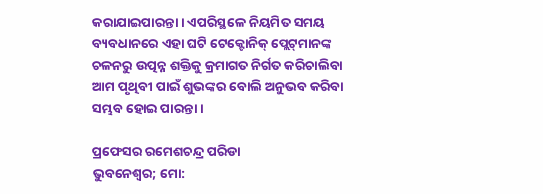କରାଯାଇପାରନ୍ତା। ଏପରିସ୍ଥଳେ ନିୟମିତ ସମୟ ବ୍ୟବଧାନରେ ଏହା ଘଟି ଟେକ୍ଟୋନିକ୍‌‌ ପ୍ଲେଟ୍‌‌ମାନଙ୍କ ଚଳନରୁ ଉତ୍ପନ୍ନ ଶକ୍ତିକୁ କ୍ରମାଗତ ନିର୍ଗତ କରିଚାଲିବା ଆମ ପୃଥିବୀ ପାଇଁ ଶୁଭଙ୍କର ବୋଲି ଅନୁଭବ କରିବା ସମ୍ଭବ ହୋଇ ପାରନ୍ତା।

ପ୍ରଫେସର ରମେଶଚନ୍ଦ୍ର ପରିଡା
ଭୁବନେଶ୍ୱର; ମୋ: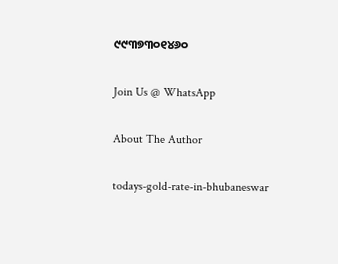୯୯୩୭୩୦୧୪୬୦

Join Us @ WhatsApp

About The Author

todays-gold-rate-in-bhubaneswar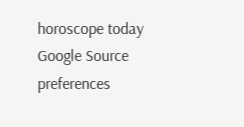horoscope today
Google Source preferences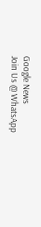Google News
Join Us @ WhatsApp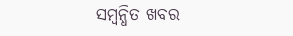ସମ୍ବନ୍ଧିତ ଖବର